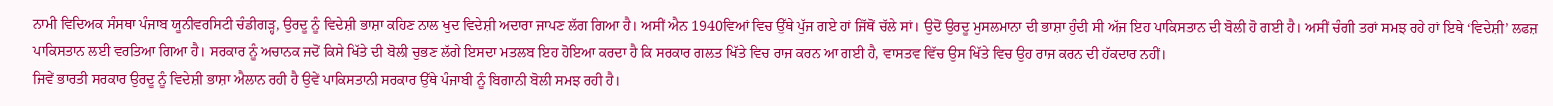ਨਾਮੀ ਵਿਦਿਅਕ ਸੰਸਥਾ ਪੰਜਾਬ ਯੂਨੀਵਰਸਿਟੀ ਚੰਡੀਗੜ੍ਹ, ਉਰਦੂ ਨੂੰ ਵਿਦੇਸ਼ੀ ਭਾਸ਼ਾ ਕਹਿਣ ਨਾਲ ਖੁਦ ਵਿਦੇਸ਼ੀ ਅਦਾਰਾ ਜਾਪਣ ਲੱਗ ਗਿਆ ਹੈ। ਅਸੀਂ ਐਨ 1940ਵਿਆਂ ਵਿਚ ਉੱਥੇ ਪੁੱਜ ਗਏ ਹਾਂ ਜਿੱਥੋਂ ਚੱਲੇ ਸਾਂ। ਉਦੋਂ ਉਰਦੂ ਮੁਸਲਮਾਨਾ ਦੀ ਭਾਸ਼ਾ ਹੁੰਦੀ ਸੀ ਅੱਜ ਇਹ ਪਾਕਿਸਤਾਨ ਦੀ ਬੋਲੀ ਹੋ ਗਈ ਹੈ। ਅਸੀਂ ਚੰਗੀ ਤਰਾਂ ਸਮਝ ਰਹੇ ਹਾਂ ਇਥੇ ‘ਵਿਦੇਸ਼ੀ’ ਲਫਜ਼ ਪਾਕਿਸਤਾਨ ਲਈ ਵਰਤਿਆ ਗਿਆ ਹੈ। ਸਰਕਾਰ ਨੂੰ ਅਚਾਨਕ ਜਦੋਂ ਕਿਸੇ ਖਿੱਤੇ ਦੀ ਬੋਲੀ ਚੁਭਣ ਲੱਗੇ ਇਸਦਾ ਮਤਲਬ ਇਹ ਹੋਇਆ ਕਰਦਾ ਹੈ ਕਿ ਸਰਕਾਰ ਗਲਤ ਖਿੱਤੇ ਵਿਚ ਰਾਜ ਕਰਨ ਆ ਗਈ ਹੈ, ਵਾਸਤਵ ਵਿੱਚ ਉਸ ਖਿੱਤੇ ਵਿਚ ਉਹ ਰਾਜ ਕਰਨ ਦੀ ਹੱਕਦਾਰ ਨਹੀਂ।
ਜਿਵੇਂ ਭਾਰਤੀ ਸਰਕਾਰ ਉਰਦੂ ਨੂੰ ਵਿਦੇਸ਼ੀ ਭਾਸ਼ਾ ਐਲਾਨ ਰਹੀ ਹੈ ਉਵੇਂ ਪਾਕਿਸਤਾਨੀ ਸਰਕਾਰ ਉੱਥੇ ਪੰਜਾਬੀ ਨੂੰ ਬਿਗਾਨੀ ਬੋਲੀ ਸਮਝ ਰਹੀ ਹੈ।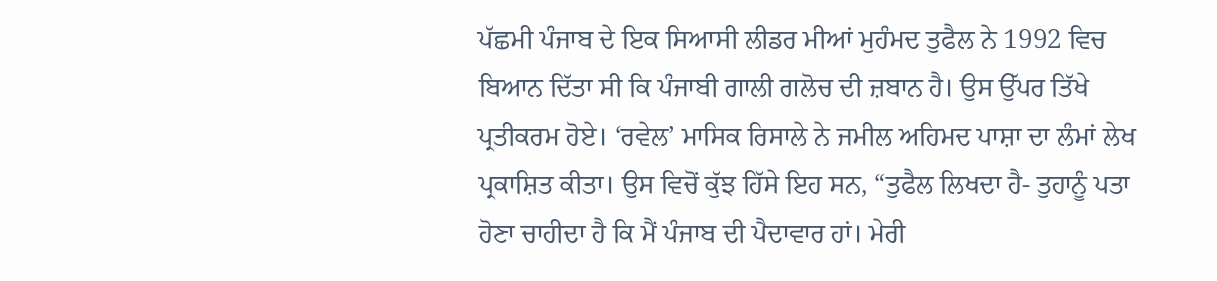ਪੱਛਮੀ ਪੰਜਾਬ ਦੇ ਇਕ ਸਿਆਸੀ ਲੀਡਰ ਮੀਆਂ ਮੁਹੰਮਦ ਤੁਫੈਲ ਨੇ 1992 ਵਿਚ ਬਿਆਨ ਦਿੱਤਾ ਸੀ ਕਿ ਪੰਜਾਬੀ ਗਾਲੀ ਗਲੋਚ ਦੀ ਜ਼ਬਾਨ ਹੈ। ਉਸ ਉੱਪਰ ਤਿੱਖੇ ਪ੍ਰਤੀਕਰਮ ਹੋਏ। ‘ਰਵੇਲ’ ਮਾਸਿਕ ਰਿਸਾਲੇ ਨੇ ਜਮੀਲ ਅਹਿਮਦ ਪਾਸ਼ਾ ਦਾ ਲੰਮਾਂ ਲੇਖ ਪ੍ਰਕਾਸ਼ਿਤ ਕੀਤਾ। ਉਸ ਵਿਚੋਂ ਕੁੱਝ ਹਿੱਸੇ ਇਹ ਸਨ, “ਤੁਫੈਲ ਲਿਖਦਾ ਹੈ- ਤੁਹਾਨੂੰ ਪਤਾ ਹੋਣਾ ਚਾਹੀਦਾ ਹੈ ਕਿ ਮੈਂ ਪੰਜਾਬ ਦੀ ਪੈਦਾਵਾਰ ਹਾਂ। ਮੇਰੀ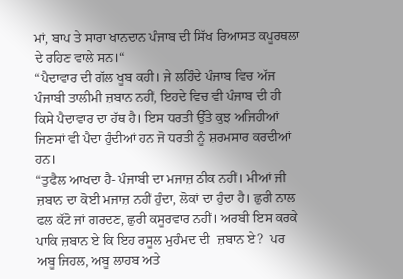ਮਾਂ, ਬਾਪ ਤੇ ਸਾਰਾ ਖਾਨਦਾਨ ਪੰਜਾਬ ਦੀ ਸਿੱਖ ਰਿਆਸਤ ਕਪੂਰਥਲਾ ਦੇ ਰਹਿਣ ਵਾਲੇ ਸਨ।“
“ਪੈਦਾਵਾਰ ਦੀ ਗੱਲ ਖੂਬ ਕਹੀ। ਜੇ ਲਹਿੰਦੇ ਪੰਜਾਬ ਵਿਚ ਅੱਜ ਪੰਜਾਬੀ ਤਾਲੀਮੀ ਜ਼ਬਾਨ ਨਹੀਂ, ਇਹਦੇ ਵਿਚ ਵੀ ਪੰਜਾਬ ਦੀ ਹੀ ਕਿਸੇ ਪੈਦਾਵਾਰ ਦਾ ਹੱਥ ਹੈ। ਇਸ ਧਰਤੀ ਉੱਤੇ ਕੁਝ ਅਜਿਹੀਆਂ ਜਿਣਸਾਂ ਵੀ ਪੈਦਾ ਹੁੰਦੀਆਂ ਹਨ ਜੋ ਧਰਤੀ ਨੂੰ ਸ਼ਰਮਸਾਰ ਕਰਦੀਆਂ ਹਨ।
“ਤੁਫੈਲ ਆਖਦਾ ਹੈ- ਪੰਜਾਬੀ ਦਾ ਮਜਾਜ਼ ਠੀਕ ਨਹੀਂ। ਮੀਆਂ ਜੀ  ਜ਼ਬਾਨ ਦਾ ਕੋਈ ਮਜਾਜ਼ ਨਹੀਂ ਹੁੰਦਾ, ਲੋਕਾਂ ਦਾ ਹੁੰਦਾ ਹੈ। ਛੁਰੀ ਨਾਲ ਫਲ ਕੱਟੋ ਜਾਂ ਗਰਦਣ, ਛੁਰੀ ਕਸੂਰਵਾਰ ਨਹੀਂ। ਅਰਬੀ ਇਸ ਕਰਕੇ ਪਾਕਿ ਜ਼ਬਾਨ ਏ ਕਿ ਇਹ ਰਸੂਲ ਮੁਹੰਮਦ ਦੀ  ਜ਼ਬਾਨ ਏ?  ਪਰ ਅਬੂ ਜਿਹਲ, ਅਬੂ ਲਾਹਬ ਅਤੇ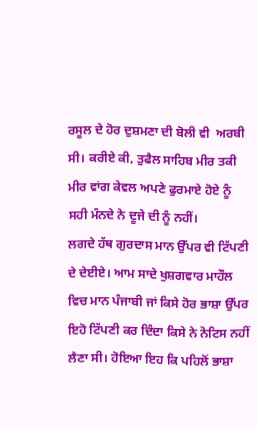ਰਸੂਲ ਦੇ ਹੋਰ ਦੁਸ਼ਮਣਾ ਦੀ ਬੋਲੀ ਵੀ  ਅਰਬੀ ਸੀ। ਕਰੀਏ ਕੀ, ਤੁਫੈਲ ਸਾਹਿਬ ਮੀਰ ਤਕੀ ਮੀਰ ਵਾਂਗ ਕੇਵਲ ਅਪਣੇ ਫੁਰਮਾਏ ਹੋਏ ਨੂੰ  ਸਹੀ ਮੰਨਦੇ ਨੇ ਦੂਜੇ ਦੀ ਨੂੰ ਨਹੀਂ।
ਲਗਦੇ ਹੱਥ ਗੁਰਦਾਸ ਮਾਨ ਉੱਪਰ ਵੀ ਟਿੱਪਣੀ ਦੇ ਦੇਈਏ। ਆਮ ਸਾਦੇ ਖੁਸ਼ਗਵਾਰ ਮਾਹੌਲ ਵਿਚ ਮਾਨ ਪੰਜਾਬੀ ਜਾਂ ਕਿਸੇ ਹੋਰ ਭਾਸ਼ਾ ਉੱਪਰ ਇਹੋ ਟਿੱਪਣੀ ਕਰ ਦਿੰਦਾ ਕਿਸੇ ਨੇ ਨੋਟਿਸ ਨਹੀਂ ਲੈਣਾ ਸੀ। ਹੋਇਆ ਇਹ ਕਿ ਪਹਿਲੋਂ ਭਾਸ਼ਾ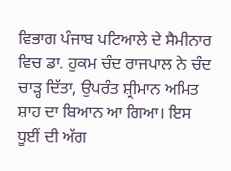ਵਿਭਾਗ ਪੰਜਾਬ ਪਟਿਆਲੇ ਦੇ ਸੈਮੀਨਾਰ ਵਿਚ ਡਾ. ਹੁਕਮ ਚੰਦ ਰਾਜਪਾਲ ਨੇ ਚੰਦ ਚਾੜ੍ਹ ਦਿੱਤਾ, ਉਪਰੰਤ ਸ਼੍ਰੀਮਾਨ ਅਮਿਤ ਸ਼ਾਹ ਦਾ ਬਿਆਨ ਆ ਗਿਆ। ਇਸ ਧੂਈਂ ਦੀ ਅੱਗ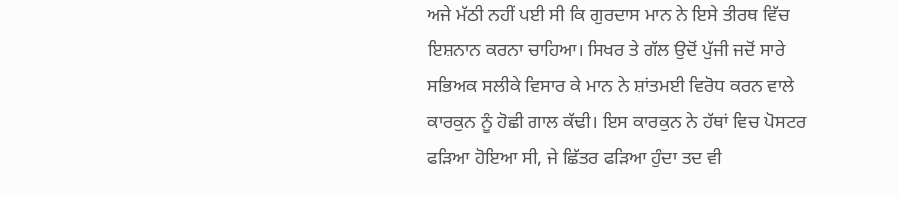ਅਜੇ ਮੱਠੀ ਨਹੀਂ ਪਈ ਸੀ ਕਿ ਗੁਰਦਾਸ ਮਾਨ ਨੇ ਇਸੇ ਤੀਰਥ ਵਿੱਚ ਇਸ਼ਨਾਨ ਕਰਨਾ ਚਾਹਿਆ। ਸਿਖਰ ਤੇ ਗੱਲ ਉਦੋਂ ਪੁੱਜੀ ਜਦੋਂ ਸਾਰੇ ਸਭਿਅਕ ਸਲੀਕੇ ਵਿਸਾਰ ਕੇ ਮਾਨ ਨੇ ਸ਼ਾਂਤਮਈ ਵਿਰੋਧ ਕਰਨ ਵਾਲੇ ਕਾਰਕੁਨ ਨੂੰ ਹੋਛੀ ਗਾਲ ਕੱਢੀ। ਇਸ ਕਾਰਕੁਨ ਨੇ ਹੱਥਾਂ ਵਿਚ ਪੋਸਟਰ ਫੜਿਆ ਹੋਇਆ ਸੀ, ਜੇ ਛਿੱਤਰ ਫੜਿਆ ਹੁੰਦਾ ਤਦ ਵੀ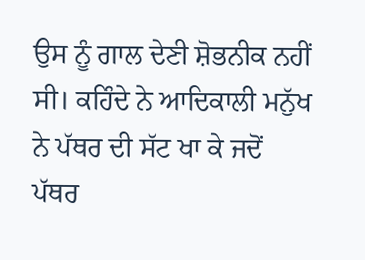ਉਸ ਨੂੰ ਗਾਲ ਦੇਣੀ ਸ਼ੋਭਨੀਕ ਨਹੀਂ ਸੀ। ਕਹਿੰਦੇ ਨੇ ਆਦਿਕਾਲੀ ਮਨੁੱਖ ਨੇ ਪੱਥਰ ਦੀ ਸੱਟ ਖਾ ਕੇ ਜਦੋਂ ਪੱਥਰ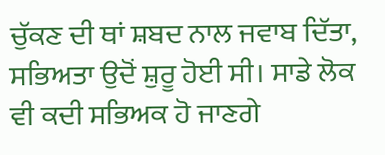ਚੁੱਕਣ ਦੀ ਥਾਂ ਸ਼ਬਦ ਨਾਲ ਜਵਾਬ ਦਿੱਤਾ, ਸਭਿਅਤਾ ਉਦੋਂ ਸ਼ੁਰੂ ਹੋਈ ਸੀ। ਸਾਡੇ ਲੋਕ ਵੀ ਕਦੀ ਸਭਿਅਕ ਹੋ ਜਾਣਗੇ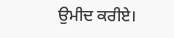ਉਮੀਦ ਕਰੀਏ।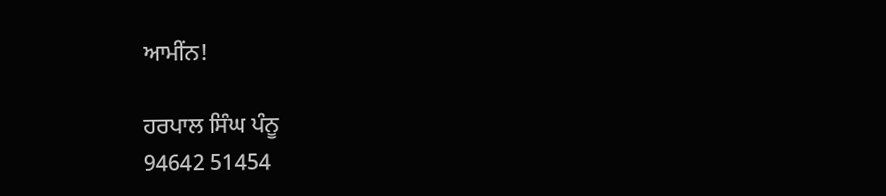ਆਮੀਂਨ!

ਹਰਪਾਲ ਸਿੰਘ ਪੰਨੂ
94642 51454